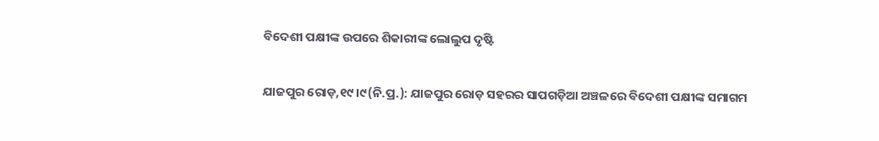ବିଦେଶୀ ପକ୍ଷୀଙ୍କ ଉପରେ ଶିକାରୀଙ୍କ ଲୋଲୁପ ଦୃଷ୍ଟି

ଯାଜପୁର ରୋଡ଼,୧୯।୯(ନି.ପ୍ର.): ଯାଜପୁର ରୋଡ଼ ସହରର ସାପଗଡ଼ିଆ ଅଞ୍ଚଳରେ ବିଦେଶୀ ପକ୍ଷୀଙ୍କ ସମାଗମ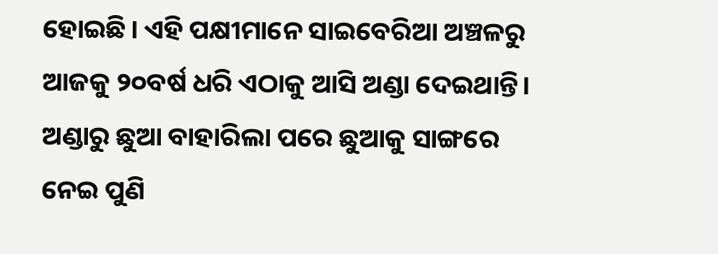ହୋଇଛି। ଏହି ପକ୍ଷୀମାନେ ସାଇବେରିଆ ଅଞ୍ଚଳରୁ ଆଜକୁ ୨୦ବର୍ଷ ଧରି ଏଠାକୁ ଆସି ଅଣ୍ଡା ଦେଇଥାନ୍ତି। ଅଣ୍ଡାରୁ ଛୁଆ ବାହାରିଲା ପରେ ଛୁଆକୁ ସାଙ୍ଗରେ ନେଇ ପୁଣି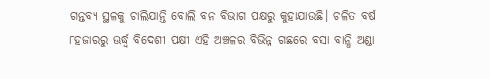ଗନ୍ତବ୍ୟ ସ୍ଥଳକୁ ଚାଲିଯାନ୍ତି ବୋଲି ବନ ବିଭାଗ ପକ୍ଷରୁ କୁହାଯାଉଛି। ଚଳିତ ବର୍ଷ ୮ହଜାରରୁ ଊର୍ଦ୍ଧ୍ୱ ବିଦେଶୀ ପକ୍ଷୀ ଏହି ଅଞ୍ଚଳର ବିଭିନ୍ନ ଗଛରେ ବସା ବାନ୍ଧି ଅଣ୍ଡା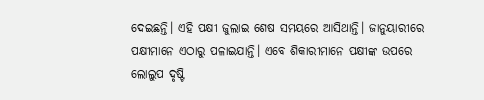ଦେଇଛନ୍ତି। ଏହି ପକ୍ଷୀ ଜୁଲାଇ ଶେଷ ସମୟରେ ଆସିଥାନ୍ତି। ଜାନୁୟାରୀରେ ପକ୍ଷୀମାନେ ଏଠାରୁ ପଳାଇଯାନ୍ତି। ଏବେ ଶିକାରୀମାନେ ପକ୍ଷୀଙ୍କ ଉପରେ ଲୋଲୁପ ଦୃଷ୍ଟି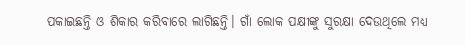ପକାଇଛନ୍ତି ଓ ଶିକାର କରିବାରେ ଲାଗିଛନ୍ତି। ଗାଁ ଲୋକ ପକ୍ଷୀଙ୍କୁ ସୁରକ୍ଷା ଦେଉଥିଲେ ମଧ୍ୟ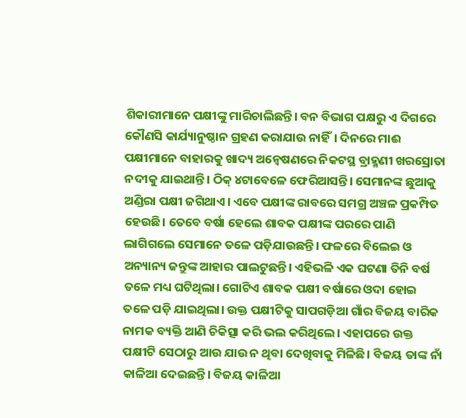ଶିକାରୀମାନେ ପକ୍ଷୀଙ୍କୁ ମାରିଚାଲିଛନ୍ତି। ବନ ବିଭାଗ ପକ୍ଷରୁ ଏ ଦିଗରେ କୌଣସି କାର୍ଯ୍ୟାନୁଷ୍ଠାନ ଗ୍ରହଣ କରାଯାଉ ନାହିଁ। ଦିନରେ ମାଈ ପକ୍ଷୀମାନେ ବାହାରକୁ ଖାଦ୍ୟ ଅନ୍ବେଷଣରେ ନିକଟସ୍ଥ ବ୍ରାହ୍ମଣୀ ଖରସ୍ରୋତା ନଦୀକୁ ଯାଇଥାନ୍ତି। ଠିକ୍‌ ୪ଟାବେଳେ ଫେରିଆସନ୍ତି। ସେମାନଙ୍କ ଛୁଆକୁ ଅଣ୍ଡିରା ପକ୍ଷୀ ଜଗିଥାଏ। ଏବେ ପକ୍ଷୀଙ୍କ ରାବରେ ସମଗ୍ର ଅଞ୍ଚଳ ପ୍ରକମ୍ପିତ ହେଉଛି। ତେବେ ବର୍ଷା ହେଲେ ଶାବକ ପକ୍ଷୀଙ୍କ ପରରେ ପାଣି ଲାଗିଗଲେ ସେମାନେ ତଳେ ପଡ଼ିଯାଉଛନ୍ତି। ଫଳରେ ବିଲେଇ ଓ ଅନ୍ୟାନ୍ୟ ଜନ୍ତୁଙ୍କ ଆହାର ପାଲଟୁଛନ୍ତି। ଏହିଭଳି ଏକ ଘଟଣା ତିନି ବର୍ଷ ତଳେ ମଧ୍ୟ ଘଟିଥିଲା। ଗୋଟିଏ ଶାବକ ପକ୍ଷୀ ବର୍ଷାରେ ଓଦା ହୋଇ ତଳେ ପଡ଼ି ଯାଇଥିଲା। ଉକ୍ତ ପକ୍ଷୀଟିକୁ ସାପଗଡ଼ିଆ ଗାଁର ବିଜୟ ବାରିକ ନାମକ ବ୍ୟକ୍ତି ଆଣି ଚିକିତ୍ସା କରି ଭଲ କରିଥିଲେ। ଏହାପରେ ଉକ୍ତ ପକ୍ଷୀଟି ସେଠାରୁ ଆଉ ଯାଉ ନ ଥିବା ଦେଖିବାକୁ ମିଳିଛି। ବିଜୟ ତାଙ୍କ ନାଁ କାଳିଆ ଦେଇଛନ୍ତି। ବିଜୟ କାଳିଆ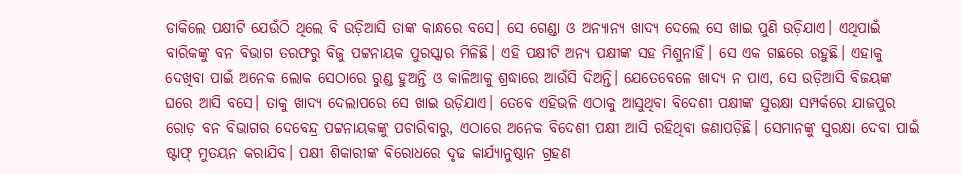ଡାକିଲେ ପକ୍ଷୀଟି ଯେଉଁଠି ଥିଲେ ବି ଉଡ଼ିଆସି ତାଙ୍କ କାନ୍ଧରେ ବସେ। ସେ ଗେଣ୍ଡା ଓ ଅନ୍ୟାନ୍ୟ ଖାଦ୍ୟ ଦେଲେ ସେ ଖାଇ ପୁଣି ଉଡ଼ିଯାଏ। ଏଥିପାଇଁ ବାରିକଙ୍କୁ ବନ ବିଭାଗ ତରଫରୁ ବିଜୁ ପଟ୍ଟନାୟକ ପୁରସ୍କାର ମିଳିଛି। ଏହି ପକ୍ଷୀଟି ଅନ୍ୟ ପକ୍ଷୀଙ୍କ ସହ ମିଶୁନାହିଁ। ସେ ଏକ ଗଛରେ ରହୁଛି। ଏହାକୁ ଦେଖିବା ପାଇଁ ଅନେକ ଲୋକ ସେଠାରେ ରୁଣ୍ଡ ହୁଅନ୍ତି ଓ କାଳିଆକୁ ଶ୍ରଦ୍ଧାରେ ଆଉଁସି ଦିଅନ୍ତି। ଯେତେବେଳେ ଖାଦ୍ୟ ନ ପାଏ, ସେ ଉଡ଼ିଆସି ବିଜୟଙ୍କ ଘରେ ଆସି ବସେ। ତାକୁ ଖାଦ୍ୟ ଦେଲାପରେ ସେ ଖାଇ ଉଡ଼ିଯାଏ। ତେବେ ଏହିଭଳି ଏଠାକୁ ଆସୁଥିବା ବିଦେଶୀ ପକ୍ଷୀଙ୍କ ସୁରକ୍ଷା ସମ୍ପର୍କରେ ଯାଜପୁର ରୋଡ଼ ବନ ବିଭାଗର ଦେବେନ୍ଦ୍ର ପଟ୍ଟନାୟକଙ୍କୁ ପଚାରିବାରୁ, ଏଠାରେ ଅନେକ ବିଦେଶୀ ପକ୍ଷୀ ଆସି ରହିଥିବା ଜଣାପଡ଼ିଛି। ସେମାନଙ୍କୁ ସୁରକ୍ଷା ଦେବା ପାଇଁ ଷ୍ଟାଫ୍‌ ମୁତୟନ କରାଯିବ। ପକ୍ଷୀ ଶିକାରୀଙ୍କ ବିରୋଧରେ ଦୃଢ କାର୍ଯ୍ୟାନୁଷ୍ଠାନ ଗ୍ରହଣ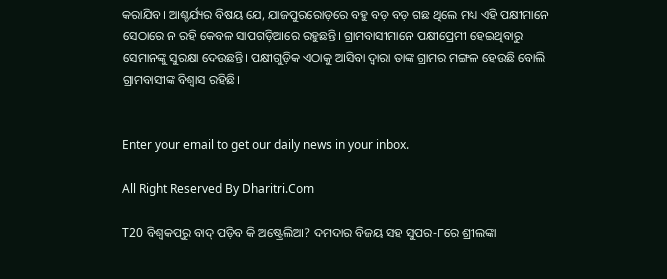କରାଯିବ। ଆଶ୍ଚର୍ଯ୍ୟର ବିଷୟ ଯେ, ଯାଜପୁରରୋଡ଼ରେ ବହୁ ବଡ଼ ବଡ଼ ଗଛ ଥିଲେ ମଧ୍ୟ ଏହି ପକ୍ଷୀମାନେ ସେଠାରେ ନ ରହି କେବଳ ସାପଗଡ଼ିଆରେ ରହୁଛନ୍ତି। ଗ୍ରାମବାସୀମାନେ ପକ୍ଷୀପ୍ରେମୀ ହେଇଥିବାରୁ ସେମାନଙ୍କୁ ସୁରକ୍ଷା ଦେଉଛନ୍ତି। ପକ୍ଷୀଗୁଡ଼ିକ ଏଠାକୁ ଆସିବା ଦ୍ୱାରା ତାଙ୍କ ଗ୍ରାମର ମଙ୍ଗଳ ହେଉଛି ବୋଲି ଗ୍ରାମବାସୀଙ୍କ ବିଶ୍ୱାସ ରହିଛି।


Enter your email to get our daily news in your inbox.

All Right Reserved By Dharitri.Com

T20 ବିଶ୍ୱକପ୍‌ରୁ ବାଦ୍ ପଡ଼ିବ କି ଅଷ୍ଟ୍ରେଲିଆ? ଦମଦାର ବିଜୟ ସହ ସୁପର-୮ରେ ଶ୍ରୀଲଙ୍କା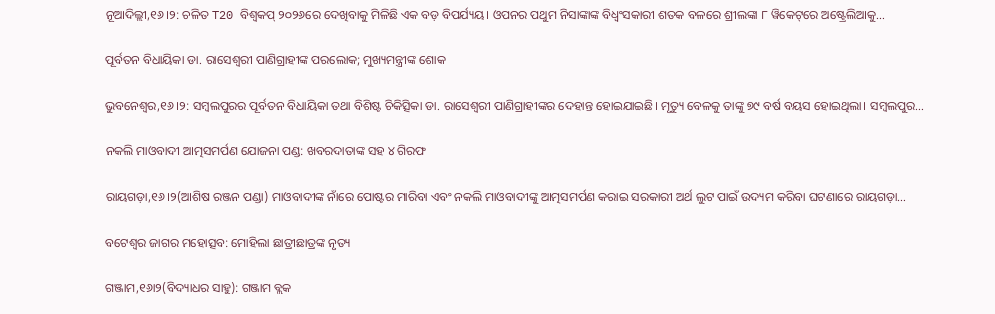ନୂଆଦିଲ୍ଲୀ,୧୬।୨: ଚଳିତ T20 ବିଶ୍ୱକପ୍ ୨୦୨୬ରେ ଦେଖିବାକୁ ମିଳିଛି ଏକ ବଡ଼ ବିପର୍ଯ୍ୟୟ। ଓପନର ପଥୁମ ନିସାଙ୍କାଙ୍କ ବିଧ୍ୱଂସକାରୀ ଶତକ ବଳରେ ଶ୍ରୀଲଙ୍କା ୮ ୱିକେଟ୍‌ରେ ଅଷ୍ଟ୍ରେଲିଆକୁ…

ପୂର୍ବତନ ବିଧାୟିକା ଡା. ରାସେଶ୍ବରୀ ପାଣିଗ୍ରାହୀଙ୍କ ପରଲୋକ; ମୁଖ୍ୟମନ୍ତ୍ରୀଙ୍କ ଶୋକ

ଭୁବନେଶ୍ୱର,୧୬।୨: ସମ୍ବଲପୁରର ପୂର୍ବତନ ବିଧାୟିକା ତଥା ବିଶିଷ୍ଟ ଚିକିତ୍ସିକା ଡା. ରାସେଶ୍ବରୀ ପାଣିଗ୍ରାହୀଙ୍କର ଦେହାନ୍ତ ହୋଇଯାଇଛି। ମୃତ୍ୟୁ ବେଳକୁ ତାଙ୍କୁ ୭୯ ବର୍ଷ ବୟସ ହୋଇଥିଲା। ସମ୍ବଲପୁର…

ନକଲି ମାଓବାଦୀ ଆତ୍ମସମର୍ପଣ ଯୋଜନା ପଣ୍ଡ: ଖବରଦାତାଙ୍କ ସହ ୪ ଗିରଫ

ରାୟଗଡ଼ା,୧୬।୨(ଆଶିଷ ରଞ୍ଜନ ପଣ୍ଡା) ମାଓବାଦୀଙ୍କ ନାଁରେ ପୋଷ୍ଟର ମାରିବା ଏବଂ ନକଲି ମାଓବାଦୀଙ୍କୁ ଆତ୍ମସମର୍ପଣ କରାଇ ସରକାରୀ ଅର୍ଥ ଲୁଟ ପାଇଁ ଉଦ୍ୟମ କରିବା ଘଟଣାରେ ରାୟଗଡ଼ା…

ବଟେଶ୍ୱର ଜାଗର ମହୋତ୍ସବ: ମୋହିଲା ଛାତ୍ରୀଛାତ୍ରଙ୍କ ନୃତ୍ୟ

ଗଞ୍ଜାମ,୧୬ା୨(ବିଦ୍ୟାଧର ସାହୁ): ଗଞ୍ଜାମ ବ୍ଲକ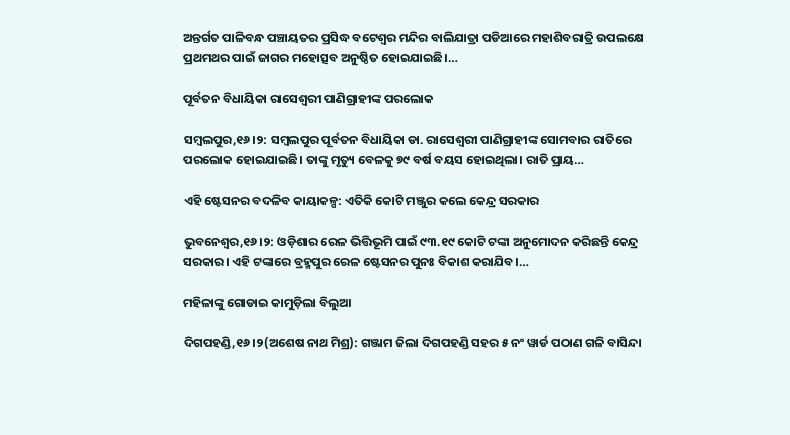ଅନ୍ତର୍ଗତ ପାଳିବନ୍ଧ ପଞ୍ଚାୟତର ପ୍ରସିଦ୍ଧ ବଟେଶ୍ୱର ମନ୍ଦିର ବାଲିଯାତ୍ରା ପଡିଆରେ ମହାଶିବରାତ୍ରି ଉପଲକ୍ଷେ ପ୍ରଥମଥର ପାଇଁ ଜାଗର ମହୋତ୍ସବ ଅନୁଷ୍ଠିତ ହୋଇଯାଇଛି।…

ପୂର୍ବତନ ବିଧାୟିକା ରାସେଶ୍ୱରୀ ପାଣିଗ୍ରାହୀଙ୍କ ପରଲୋକ

ସମ୍ୱଲପୁର,୧୬।୨: ସମ୍ୱଲପୁର ପୂର୍ବତନ ବିଧାୟିକା ଡା. ରାସେଶ୍ୱରୀ ପାଣିଗ୍ରାହୀଙ୍କ ସୋମବାର ରାତିରେ ପରଲୋକ ହୋଇଯାଇଛି। ତାଙ୍କୁ ମୃତ୍ୟୁ ବେଳକୁ ୭୯ ବର୍ଷ ବୟସ ହୋଇଥିଲା। ରାତି ପ୍ରାୟ…

ଏହି ଷ୍ଟେସନର ବଦଳିବ କାୟାକଳ୍ପ: ଏତିକି କୋଟି ମଞ୍ଜୁର କଲେ କେନ୍ଦ୍ର ସରକାର

ଭୁବନେଶ୍ୱର,୧୬।୨: ଓଡ଼ିଶାର ରେଳ ଭିତ୍ତିଭୂମି ପାଇଁ ୯୩.୧୯ କୋଟି ଟଙ୍କା ଅନୁମୋଦନ କରିଛନ୍ତି କେନ୍ଦ୍ର ସରକାର। ଏହି ଟଙ୍କାରେ ବ୍ରହ୍ମପୁର ରେଳ ଷ୍ଟେସନର ପୁନଃ ବିକାଶ କରାଯିବ।…

ମହିଳାଙ୍କୁ ଗୋଡାଇ କାମୁଡ଼ିଲା ବିଲୁଆ

ଦିଗପହଣ୍ଡି,୧୬।୨(ଅଶେଷ ନାଥ ମିଶ୍ର): ଗଞ୍ଜାମ ଜିଲା ଦିଗପହଣ୍ଡି ସହର ୫ ନଂ ୱାର୍ଡ ପଠାଣ ଗଳି ବାସିନ୍ଦା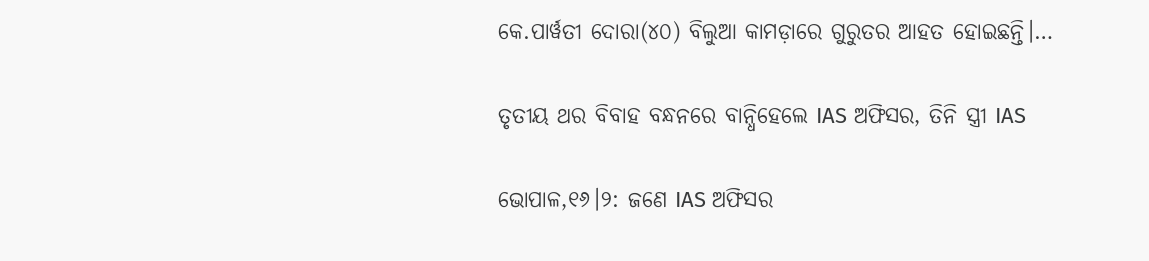କେ.ପାର୍ୱତୀ ଦୋରା(୪୦) ବିଲୁଆ କାମଡ଼ାରେ ଗୁରୁତର ଆହତ ହୋଇଛନ୍ତି।…

ତୃତୀୟ ଥର ବିବାହ ବନ୍ଧନରେ ବାନ୍ଧିହେଲେ IAS ଅଫିସର, ତିନି ସ୍ତ୍ରୀ IAS

ଭୋପାଳ,୧୬।୨: ଜଣେ IAS ଅଫିସର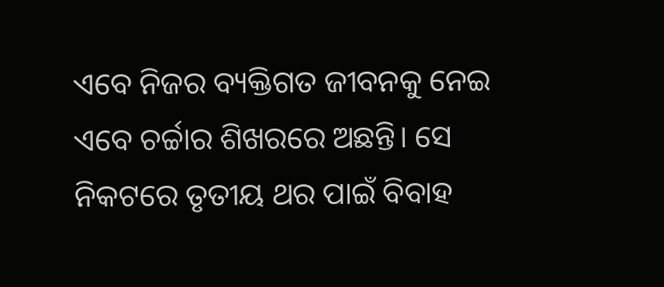ଏବେ ନିଜର ବ୍ୟକ୍ତିଗତ ଜୀବନକୁ ନେଇ ଏବେ ଚର୍ଚ୍ଚାର ଶିଖରରେ ଅଛନ୍ତି। ସେ ନିକଟରେ ତୃତୀୟ ଥର ପାଇଁ ବିବାହ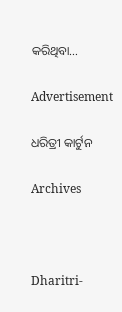କରିଥିବା…

Advertisement

ଧରିତ୍ରୀ କାର୍ଟୁନ

Archives



Dharitri-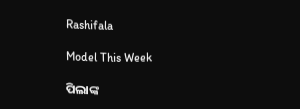Rashifala

Model This Week

ପିଲାଙ୍କ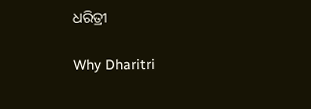ଧରିତ୍ରୀ

Why Dharitri